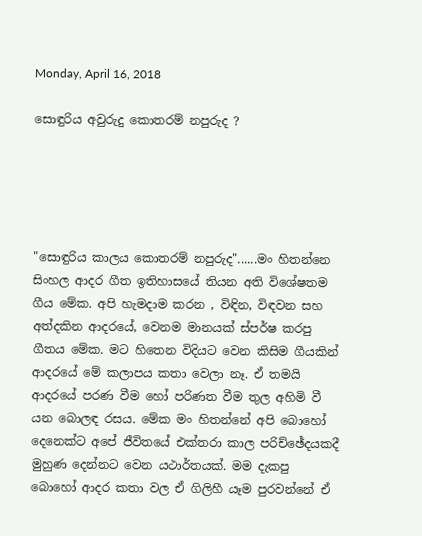Monday, April 16, 2018

සොඳුරිය අවුරුදු කොතරම් නපුරුද ?





"සොඳුරිය කාලය කොතරම් නපුරුද"......මං හිතන්නෙ සිංහල ආදර ගීත ඉතිහාසයේ තියන අති විශේෂතම ගීය මේක. අපි හැමදාම කරන , විඳින, විඳවන සහ අත්දකින ආදරයේ, වෙනම මානයක් ස්පර්ෂ කරපු ගීතය මේක. මට හිතෙන විදියට වෙන කිසිම ගීයකින් ආදරයේ මේ කලාපය කතා වෙලා නෑ. ඒ තමයි ආදරයේ පරණ වීම හෝ පරිණත වීම තුල අහිමි වී යන බොලඳ රසය. මේක මං හිතන්නේ අපි බොහෝ දෙනෙක්ට අපේ ජීවිතයේ එක්තරා කාල පරිච්ඡේදයකදී මුහුණ දෙන්නට වෙන යථාර්තයක්. මම දැකපු බොහෝ ආදර කතා වල ඒ ගිලිහී යෑම පුරවන්නේ ඒ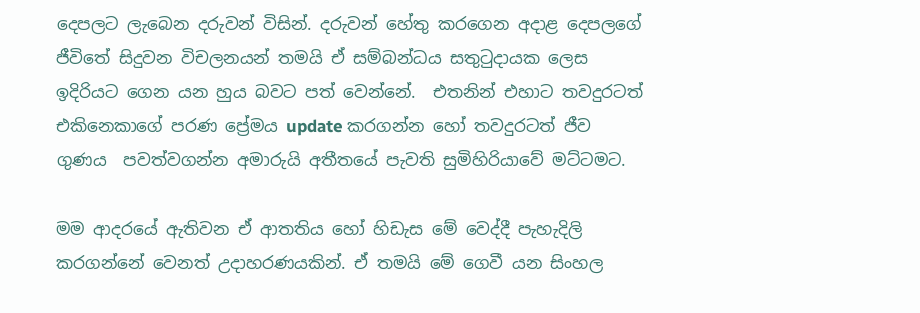දෙපලට ලැබෙන දරුවන් විසින්. දරුවන් හේතු කරගෙන අදාළ දෙපලගේ ජීවිතේ සිදුවන විචලනයන් තමයි ඒ සම්බන්ධය සතුටුදායක ලෙස ඉදිරියට ගෙන යන හුය බවට පත් වෙන්නේ.  එතනින් එහාට තවදුරටත් එකිනෙකාගේ පරණ ප්‍රේමය update කරගන්න හෝ තවදුරටත් ජීව ගුණය  පවත්වගන්න අමාරුයි අතීතයේ පැවති සුමිහිරියාවේ මට්ටමට.

මම ආදරයේ ඇතිවන ඒ ආතතිය හෝ හිඩැස මේ වෙද්දී පැහැදිලි කරගන්නේ වෙනත් උදාහරණයකින්. ඒ තමයි මේ ගෙවී යන සිංහල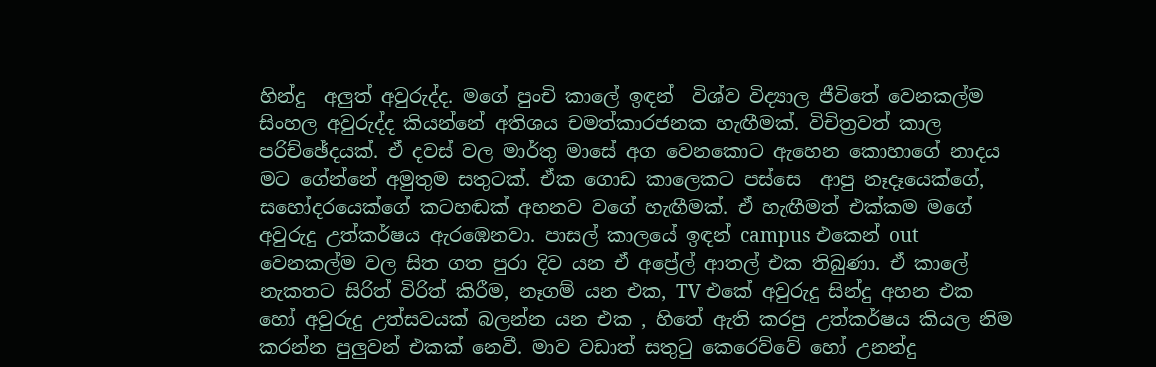හින්දු  අලුත් අවුරුද්ද. මගේ පුංචි කාලේ ඉඳන්  විශ්ව විද්‍යාල ජීවිතේ වෙනකල්ම සිංහල අවුරුද්ද කියන්නේ අතිශය චමත්කාරජනක හැඟීමක්. විචිත්‍රවත් කාල පරිච්ඡේදයක්. ඒ දවස් වල මාර්තු මාසේ අග වෙනකොට ඇහෙන කොහාගේ නාදය මට ගේන්නේ අමුතුම සතුටක්. ඒක ගොඩ කාලෙකට පස්සෙ  ආපු නෑදෑයෙක්ගේ, සහෝදරයෙක්ගේ කටහඬක් අහනව වගේ හැඟීමක්. ඒ හැඟීමත් එක්කම මගේ අවුරුදු උත්කර්ෂය ඇරඹෙනවා. පාසල් කාලයේ ඉඳන් campus එකෙන් out වෙනකල්ම වල සිත ගත පුරා දිව යන ඒ අප්‍රේල් ආතල් එක තිබුණා. ඒ කාලේ නැකතට සිරිත් විරිත් කිරීම, නෑගම් යන එක, TV එකේ අවුරුදු සින්දු අහන එක හෝ අවුරුදු උත්සවයක් බලන්න යන එක , හිතේ ඇති කරපු උත්කර්ෂය කියල නිම කරන්න පුලුවන් එකක් නෙවී. මාව වඩාත් සතුටු කෙරෙව්වේ හෝ උනන්දු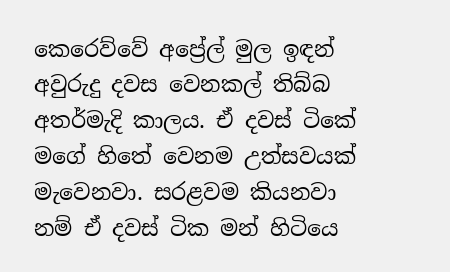කෙරෙව්වේ අප්‍රේල් මුල ඉඳන් අවුරුදු දවස වෙනකල් තිබ්බ අතර්මැදි කාලය. ඒ දවස් ටිකේ මගේ හිතේ වෙනම උත්සවයක් මැවෙනවා. සරළවම කියනවා නම් ඒ දවස් ටික මන් හිටියෙ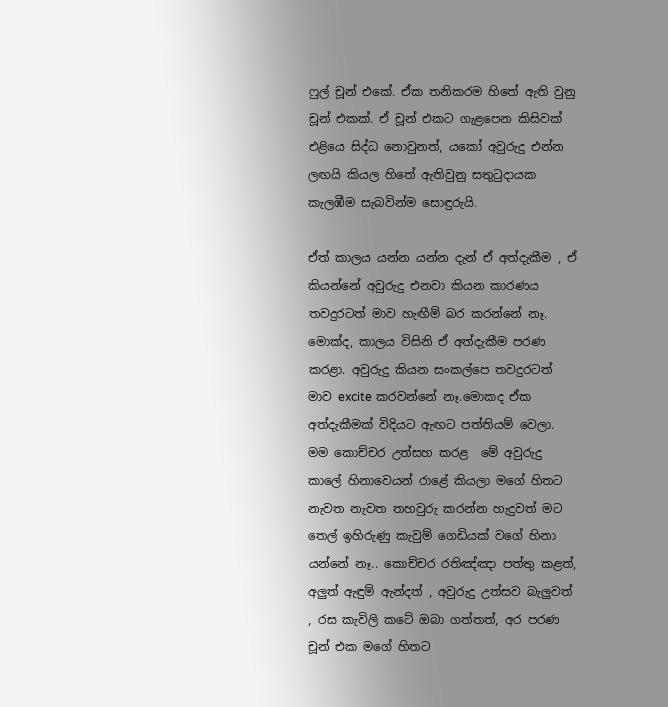ෆුල් චූන් එකේ. ඒක තනිකරම හිතේ ඇති වුනු චූන් එකක්. ඒ චූන් එකට ගැළපෙන කිසිවක් එළියෙ සිද්ධ නොවුනත්, යකෝ අවුරුදු එන්න ලඟයි කියල හිතේ ඇතිවුනු සතුටුදායක කැලඹීම සැබවින්ම සොඳුරුයි.

ඒත් කාලය යන්න යන්න දැන් ඒ අත්දැකීම , ඒ කියන්නේ අවුරුදු එනවා කියන කාරණය තවදුරටත් මාව හැඟීම් බර කරන්නේ නෑ. මොක්ද, කාලය විසිනි ඒ අත්දැකීම පරණ කරළා. අවුරුදු කියන සංකල්පෙ තවදුරටත් මාව excite කරවන්නේ නෑ.මොකද ඒක අත්දැකීමක් විදියට ඇඟට පත්තියම් වෙලා. මම කොච්චර උත්සහ කරළ  මේ අවුරුදු කාලේ හිනාවෙයන් රාළේ කියලා මගේ හිතට නැවත නැවත තහවුරු කරන්න හැදුවත් මට තෙල් ඉහිරුණු කැවුම් ගෙඩියක් වගේ හිනා යන්නේ නෑ.. කොච්චර රතිඤ්ඤා පත්තු කළත්, අලුත් ඇඳුම් ඇන්දත් , අවුරුදු උත්සව බැලුවත් , රස කැවිලි කටේ ඔබා ගත්තත්, අර පරණ චූන් එක මගේ හිතට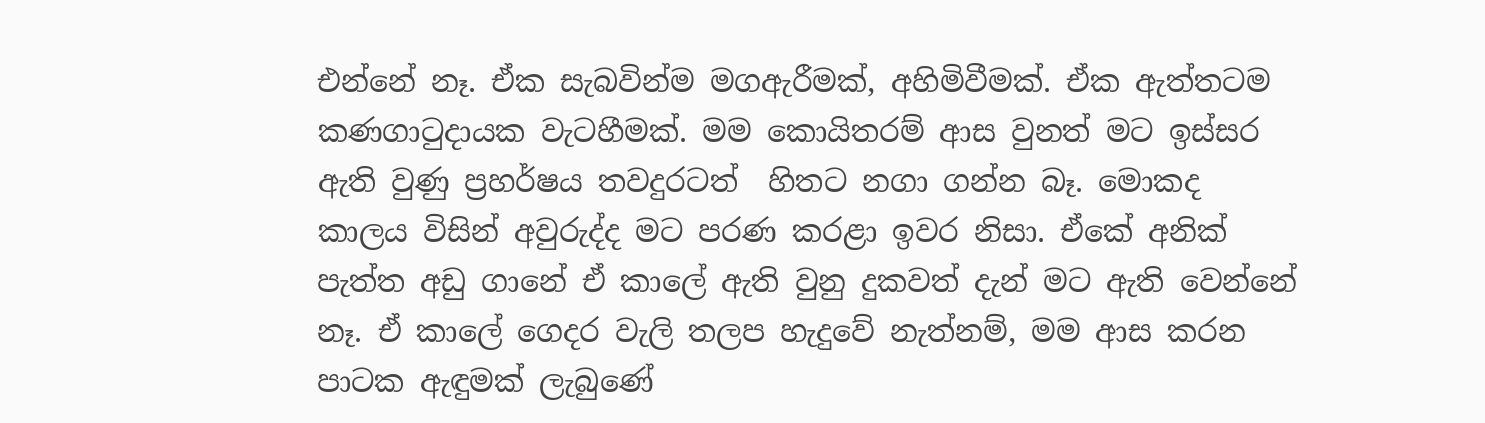එන්නේ නෑ. ඒක සැබවින්ම මගඇරීමක්, අහිමිවීමක්. ඒක ඇත්තටම කණගාටුදායක වැටහීමක්. මම කොයිතරම් ආස වුනත් මට ඉස්සර ඇති වුණු ප්‍රහර්ෂය තවදුරටත්  හිතට නගා ගන්න බෑ. මොකද කාලය විසින් අවුරුද්ද මට පරණ කරළා ඉවර නිසා. ඒකේ අනික් පැත්ත අඩු ගානේ ඒ කාලේ ඇති වුනු දුකවත් දැන් මට ඇති වෙන්නේ නෑ. ඒ කාලේ ගෙදර වැලි තලප හැදුවේ නැත්නම්, මම ආස කරන පාටක ඇඳුමක් ලැබුණේ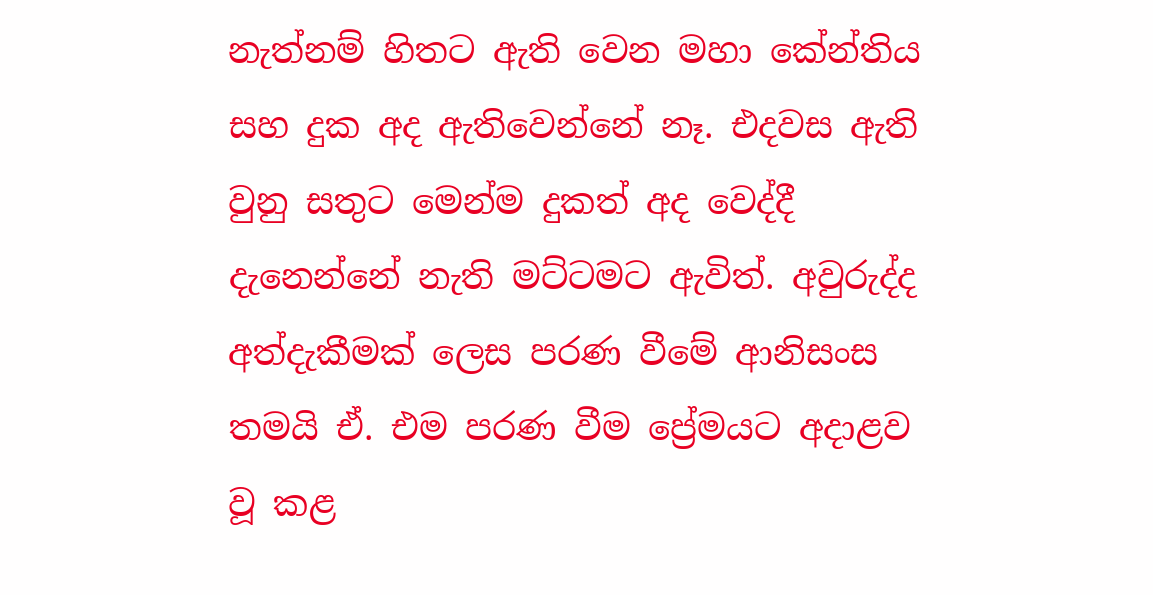නැත්නම් හිතට ඇති වෙන මහා කේන්තිය සහ දුක අද ඇතිවෙන්නේ නෑ. එදවස ඇති වුනු සතුට මෙන්ම දුකත් අද වෙද්දී දැනෙන්නේ නැති මට්ටමට ඇවිත්. අවුරුද්ද අත්දැකීමක් ලෙස පරණ වීමේ ආනිසංස තමයි ඒ. එම පරණ වීම ප්‍රේමයට අදාළව වූ කළ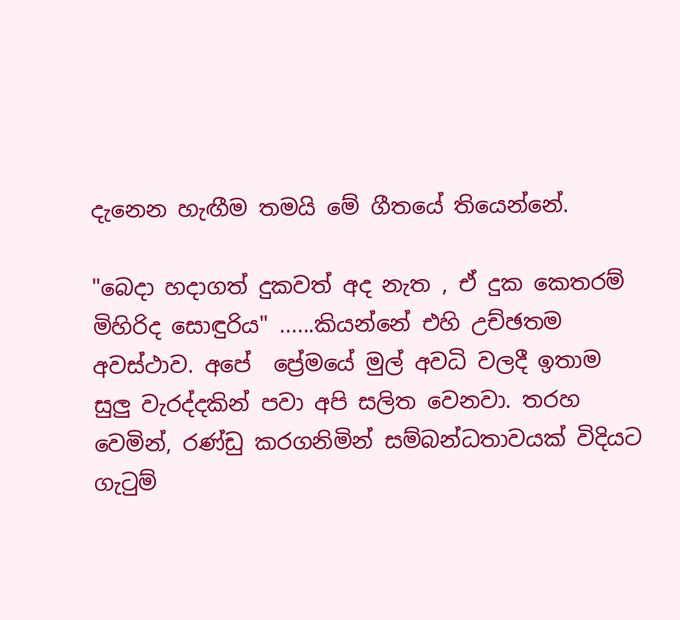දැනෙන හැඟීම තමයි මේ ගීතයේ තියෙන්නේ.

"බෙදා හදාගත් දුකවත් අද නැත , ඒ දුක කෙතරම් මිහිරිද සොඳුරිය" ......කියන්නේ එහි උච්ඡතම අවස්ථාව. අපේ  ප්‍රේමයේ මුල් අවධි වලදී ඉතාම  සුලු වැරද්දකින් පවා අපි සලිත වෙනවා. තරහ වෙමින්, රණ්ඩු කරගනිමින් සම්බන්ධතාවයක් විදියට ගැටුම්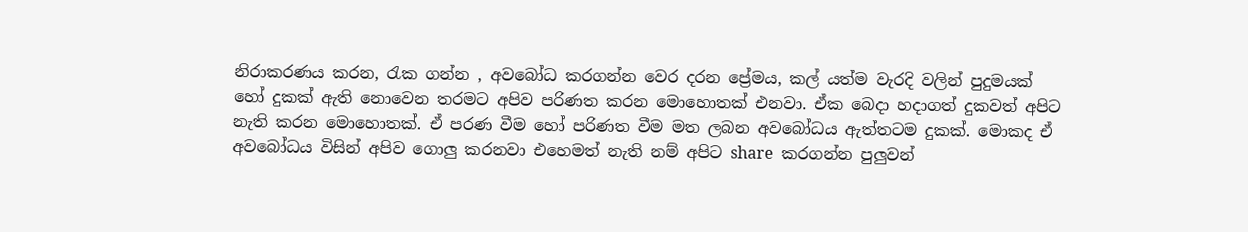නිරාකරණය කරන, රැක ගන්න , අවබෝධ කරගන්න වෙර දරන ප්‍රේමය, කල් යත්ම වැරදි වලින් පුදුමයක් හෝ දුකක් ඇති නොවෙන තරමට අපිව පරිණත කරන මොහොතක් එනවා. ඒක බෙදා හදාගත් දුකවත් අපිට නැති කරන මොහොතක්. ඒ පරණ වීම හෝ පරිණත වීම මත ලබන අවබෝධය ඇත්තටම දුකක්. මොකද ඒ අවබෝධය විසින් අපිව ගොලු කරනවා එහෙමත් නැති නම් අපිට share  කරගන්න පුලුවන්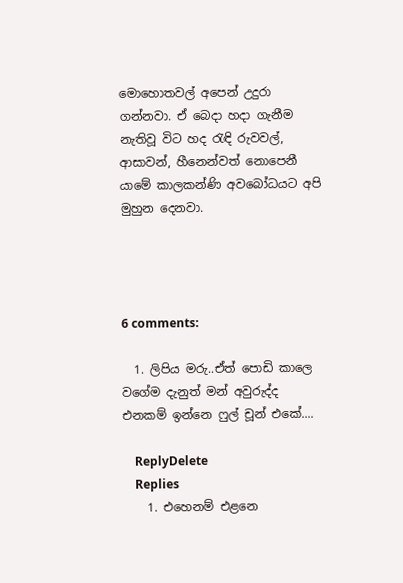මොහොතවල් අපෙන් උදුරා ගන්නවා. ඒ බෙදා හදා ගැනීම නැතිවූ විට හද රැඳි රුවවල්, ආසාවන්, හීනෙන්වත් නොපෙනී යාමේ කාලකන්ණි අවබෝධයට අපි මුහුන දෙනවා.




6 comments:

  1. ලිපිය මරු..ඒත් පොඩි කාලෙ වගේම දැනුත් මන් අවුරුද්ද එනකම් ඉන්නෙ ෆුල් චූන් එකේ....

    ReplyDelete
    Replies
    1. එහෙනම් එළනෙ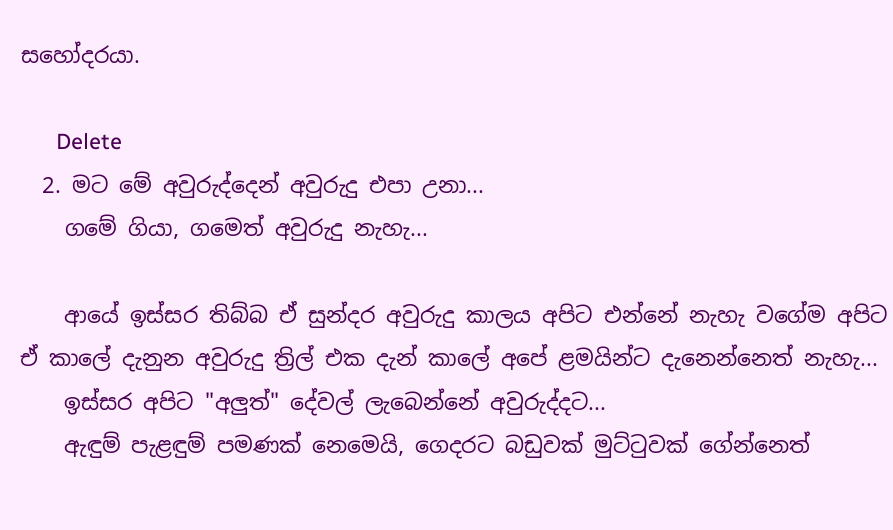සහෝදරයා.

      Delete
  2. මට මේ අවුරුද්දෙන් අවුරුදු එපා උනා...
    ගමේ ගියා, ගමෙත් අවුරුදු නැහැ...

    ආයේ ඉස්සර තිබ්බ ඒ සුන්දර අවුරුදු කාලය අපිට එන්නේ නැහැ වගේම අපිට ඒ කාලේ දැනුන අවුරුදු ත්‍රිල් එක දැන් කාලේ අපේ ළමයින්ට දැනෙන්නෙත් නැහැ...
    ඉස්සර අපිට "අලුත්" දේවල් ලැබෙන්නේ අවුරුද්දට...
    ඇඳුම් පැළඳුම් පමණක් නෙමෙයි, ගෙදරට බඩුවක් මුට්ටුවක් ගේන්නෙත්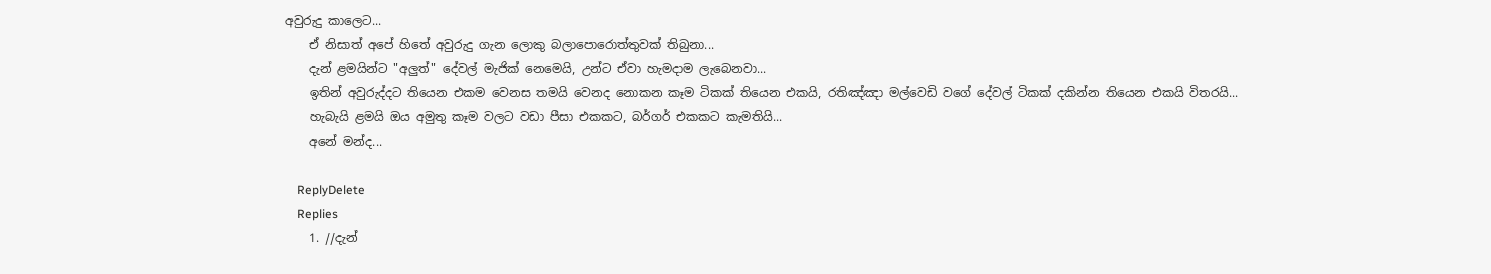අවුරුදු කාලෙට...
    ඒ නිසාත් අපේ හිතේ අවුරුදු ගැන ලොකු බලාපොරොත්තුවක් තිබුනා...
    දැන් ළමයින්ට "අලුත්" දේවල් මැජික් නෙමෙයි, උන්ට ඒවා හැමදාම ලැබෙනවා...
    ඉතින් අවුරුද්දට තියෙන එකම වෙනස තමයි වෙනද නොකන කෑම ටිකක් තියෙන එකයි, රතිඤ්ඤා මල්වෙඩි වගේ දේවල් ටිකක් දකින්න තියෙන එකයි විතරයි...
    හැබැයි ළමයි ඔය අමුතු කෑම වලට වඩා පීසා එකකට, බර්ගර් එකකට කැමතියි...
    අනේ මන්ද...

    ReplyDelete
    Replies
    1. //දැන්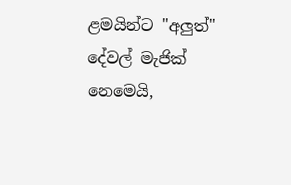ළමයින්ට "අලුත්" දේවල් මැජික් නෙමෙයි,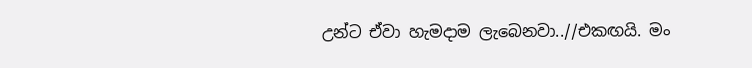උන්ට ඒවා හැමදාම ලැබෙනවා..//එකඟයි. මං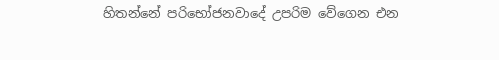හිතන්නේ පරිභෝජනවාදේ උපරිම වේගෙන එන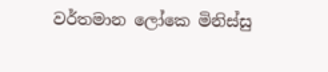වර්තමාන ලෝකෙ මිනිස්සු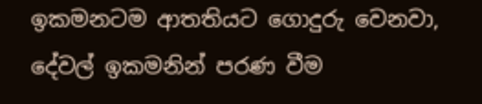ඉකමනටම ආතතියට ගොදුරු වෙනවා, දේවල් ඉකමනින් පරණ වීම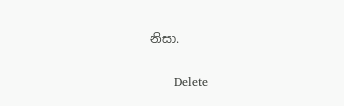නිසා.

      Delete